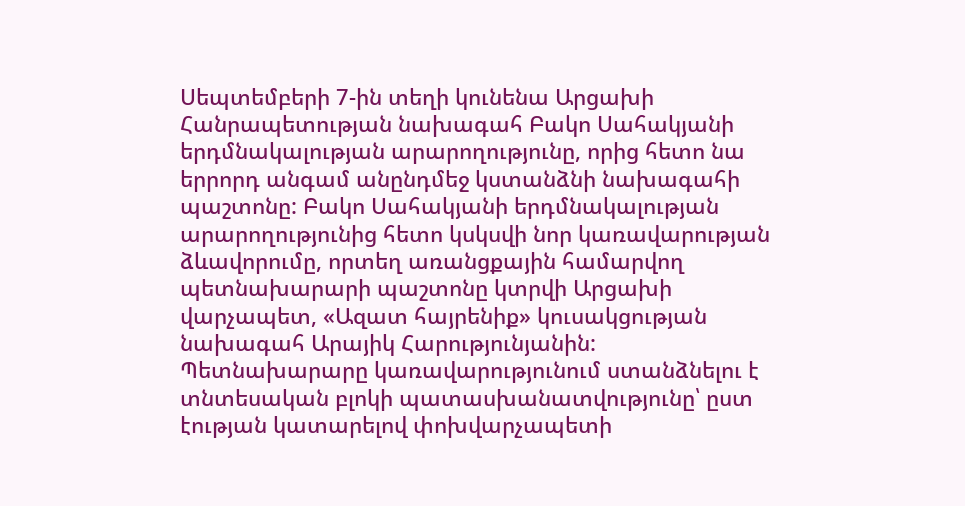Սեպտեմբերի 7-ին տեղի կունենա Արցախի Հանրապետության նախագահ Բակո Սահակյանի երդմնակալության արարողությունը, որից հետո նա երրորդ անգամ անընդմեջ կստանձնի նախագահի պաշտոնը: Բակո Սահակյանի երդմնակալության արարողությունից հետո կսկսվի նոր կառավարության ձևավորումը, որտեղ առանցքային համարվող պետնախարարի պաշտոնը կտրվի Արցախի վարչապետ, «Ազատ հայրենիք» կուսակցության նախագահ Արայիկ Հարությունյանին: Պետնախարարը կառավարությունում ստանձնելու է տնտեսական բլոկի պատասխանատվությունը՝ ըստ էության կատարելով փոխվարչապետի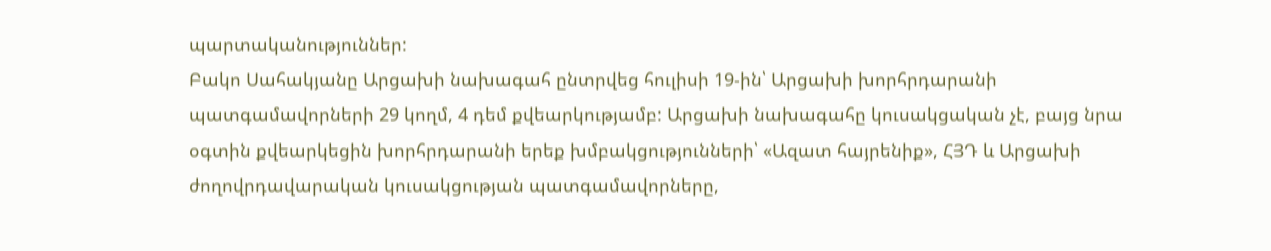պարտականություններ:
Բակո Սահակյանը Արցախի նախագահ ընտրվեց հուլիսի 19-ին՝ Արցախի խորհրդարանի պատգամավորների 29 կողմ, 4 դեմ քվեարկությամբ: Արցախի նախագահը կուսակցական չէ, բայց նրա օգտին քվեարկեցին խորհրդարանի երեք խմբակցությունների՝ «Ազատ հայրենիք», ՀՅԴ և Արցախի ժողովրդավարական կուսակցության պատգամավորները,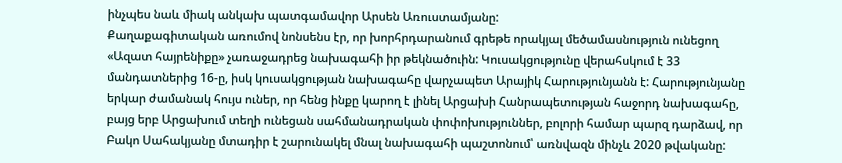ինչպես նաև միակ անկախ պատգամավոր Արսեն Առուստամյանը:
Քաղաքագիտական առումով նոնսենս էր, որ խորհրդարանում գրեթե որակյալ մեծամասնություն ունեցող «Ազատ հայրենիքը» չառաջադրեց նախագահի իր թեկնածուին: Կուսակցությունը վերահսկում է 33 մանդատներից 16-ը, իսկ կուսակցության նախագահը վարչապետ Արայիկ Հարությունյանն է: Հարությունյանը երկար ժամանակ հույս ուներ, որ հենց ինքը կարող է լինել Արցախի Հանրապետության հաջորդ նախագահը, բայց երբ Արցախում տեղի ունեցան սահմանադրական փոփոխություններ, բոլորի համար պարզ դարձավ, որ Բակո Սահակյանը մտադիր է շարունակել մնալ նախագահի պաշտոնում՝ առնվազն մինչև 2020 թվականը: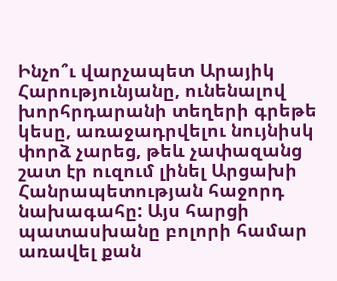Ինչո՞ւ վարչապետ Արայիկ Հարությունյանը, ունենալով խորհրդարանի տեղերի գրեթե կեսը, առաջադրվելու նույնիսկ փորձ չարեց, թեև չափազանց շատ էր ուզում լինել Արցախի Հանրապետության հաջորդ նախագահը: Այս հարցի պատասխանը բոլորի համար առավել քան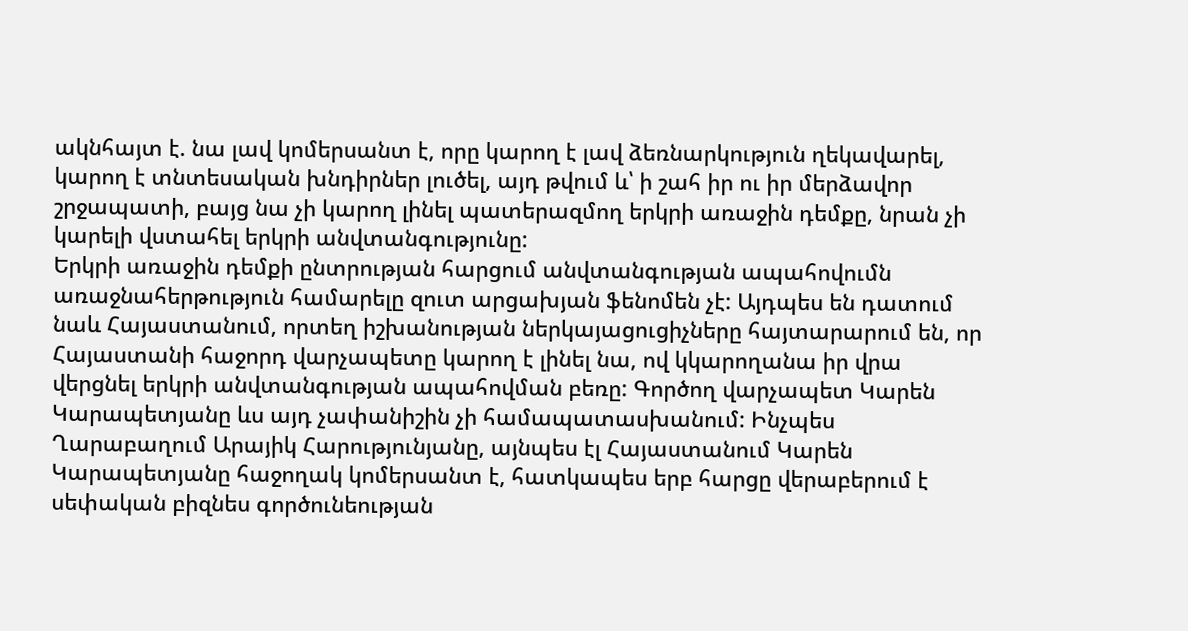ակնհայտ է. նա լավ կոմերսանտ է, որը կարող է լավ ձեռնարկություն ղեկավարել, կարող է տնտեսական խնդիրներ լուծել, այդ թվում և՝ ի շահ իր ու իր մերձավոր շրջապատի, բայց նա չի կարող լինել պատերազմող երկրի առաջին դեմքը, նրան չի կարելի վստահել երկրի անվտանգությունը:
Երկրի առաջին դեմքի ընտրության հարցում անվտանգության ապահովումն առաջնահերթություն համարելը զուտ արցախյան ֆենոմեն չէ: Այդպես են դատում նաև Հայաստանում, որտեղ իշխանության ներկայացուցիչները հայտարարում են, որ Հայաստանի հաջորդ վարչապետը կարող է լինել նա, ով կկարողանա իր վրա վերցնել երկրի անվտանգության ապահովման բեռը: Գործող վարչապետ Կարեն Կարապետյանը ևս այդ չափանիշին չի համապատասխանում: Ինչպես Ղարաբաղում Արայիկ Հարությունյանը, այնպես էլ Հայաստանում Կարեն Կարապետյանը հաջողակ կոմերսանտ է, հատկապես երբ հարցը վերաբերում է սեփական բիզնես գործունեության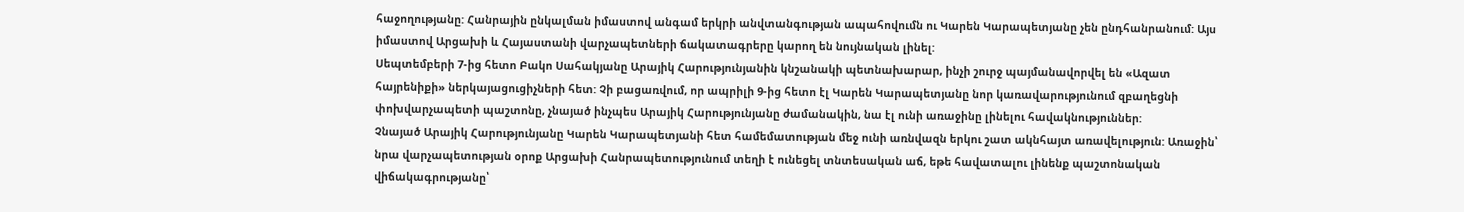հաջողությանը: Հանրային ընկալման իմաստով անգամ երկրի անվտանգության ապահովումն ու Կարեն Կարապետյանը չեն ընդհանրանում: Այս իմաստով Արցախի և Հայաստանի վարչապետների ճակատագրերը կարող են նույնական լինել:
Սեպտեմբերի 7-ից հետո Բակո Սահակյանը Արայիկ Հարությունյանին կնշանակի պետնախարար, ինչի շուրջ պայմանավորվել են «Ազատ հայրենիքի» ներկայացուցիչների հետ: Չի բացառվում, որ ապրիլի 9-ից հետո էլ Կարեն Կարապետյանը նոր կառավարությունում զբաղեցնի փոխվարչապետի պաշտոնը, չնայած ինչպես Արայիկ Հարությունյանը ժամանակին, նա էլ ունի առաջինը լինելու հավակնություններ:
Չնայած Արայիկ Հարությունյանը Կարեն Կարապետյանի հետ համեմատության մեջ ունի առնվազն երկու շատ ակնհայտ առավելություն: Առաջին՝ նրա վարչապետության օրոք Արցախի Հանրապետությունում տեղի է ունեցել տնտեսական աճ, եթե հավատալու լինենք պաշտոնական վիճակագրությանը՝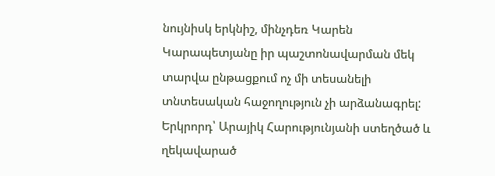նույնիսկ երկնիշ, մինչդեռ Կարեն Կարապետյանը իր պաշտոնավարման մեկ տարվա ընթացքում ոչ մի տեսանելի տնտեսական հաջողություն չի արձանագրել: Երկրորդ՝ Արայիկ Հարությունյանի ստեղծած և ղեկավարած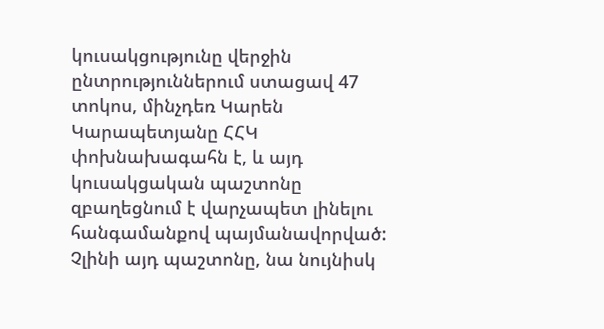կուսակցությունը վերջին ընտրություններում ստացավ 47 տոկոս, մինչդեռ Կարեն Կարապետյանը ՀՀԿ փոխնախագահն է, և այդ կուսակցական պաշտոնը զբաղեցնում է վարչապետ լինելու հանգամանքով պայմանավորված: Չլինի այդ պաշտոնը, նա նույնիսկ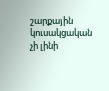շարքային կուսակցական չի լինի